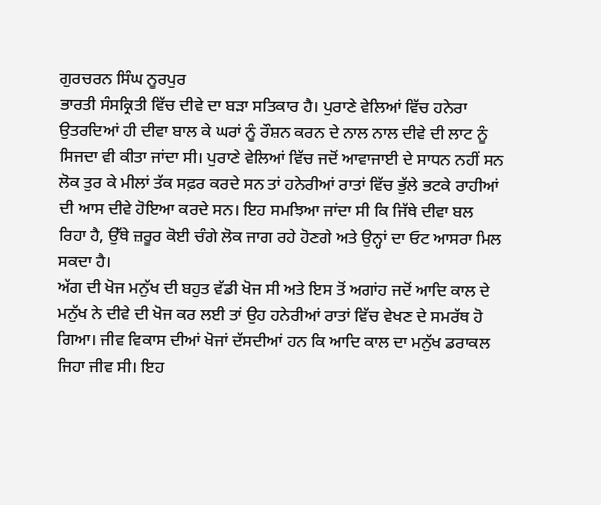ਗੁਰਚਰਨ ਸਿੰਘ ਨੂਰਪੁਰ
ਭਾਰਤੀ ਸੰਸਕ੍ਰਿਤੀ ਵਿੱਚ ਦੀਵੇ ਦਾ ਬੜਾ ਸਤਿਕਾਰ ਹੈ। ਪੁਰਾਣੇ ਵੇਲਿਆਂ ਵਿੱਚ ਹਨੇਰਾ ਉਤਰਦਿਆਂ ਹੀ ਦੀਵਾ ਬਾਲ ਕੇ ਘਰਾਂ ਨੂੰ ਰੌਸ਼ਨ ਕਰਨ ਦੇ ਨਾਲ ਨਾਲ ਦੀਵੇ ਦੀ ਲਾਟ ਨੂੰ ਸਿਜਦਾ ਵੀ ਕੀਤਾ ਜਾਂਦਾ ਸੀ। ਪੁਰਾਣੇ ਵੇਲਿਆਂ ਵਿੱਚ ਜਦੋਂ ਆਵਾਜਾਈ ਦੇ ਸਾਧਨ ਨਹੀਂ ਸਨ ਲੋਕ ਤੁਰ ਕੇ ਮੀਲਾਂ ਤੱਕ ਸਫ਼ਰ ਕਰਦੇ ਸਨ ਤਾਂ ਹਨੇਰੀਆਂ ਰਾਤਾਂ ਵਿੱਚ ਭੁੱਲੇ ਭਟਕੇ ਰਾਹੀਆਂ ਦੀ ਆਸ ਦੀਵੇ ਹੋਇਆ ਕਰਦੇ ਸਨ। ਇਹ ਸਮਝਿਆ ਜਾਂਦਾ ਸੀ ਕਿ ਜਿੱਥੇ ਦੀਵਾ ਬਲ ਰਿਹਾ ਹੈ, ਉੱਥੇ ਜ਼ਰੂਰ ਕੋਈ ਚੰਗੇ ਲੋਕ ਜਾਗ ਰਹੇ ਹੋਣਗੇ ਅਤੇ ਉਨ੍ਹਾਂ ਦਾ ਓਟ ਆਸਰਾ ਮਿਲ ਸਕਦਾ ਹੈ।
ਅੱਗ ਦੀ ਖੋਜ ਮਨੁੱਖ ਦੀ ਬਹੁਤ ਵੱਡੀ ਖੋਜ ਸੀ ਅਤੇ ਇਸ ਤੋਂ ਅਗਾਂਹ ਜਦੋਂ ਆਦਿ ਕਾਲ ਦੇ ਮਨੁੱਖ ਨੇ ਦੀਵੇ ਦੀ ਖੋਜ ਕਰ ਲਈ ਤਾਂ ਉਹ ਹਨੇਰੀਆਂ ਰਾਤਾਂ ਵਿੱਚ ਵੇਖਣ ਦੇ ਸਮਰੱਥ ਹੋ ਗਿਆ। ਜੀਵ ਵਿਕਾਸ ਦੀਆਂ ਖੋਜਾਂ ਦੱਸਦੀਆਂ ਹਨ ਕਿ ਆਦਿ ਕਾਲ ਦਾ ਮਨੁੱਖ ਡਰਾਕਲ ਜਿਹਾ ਜੀਵ ਸੀ। ਇਹ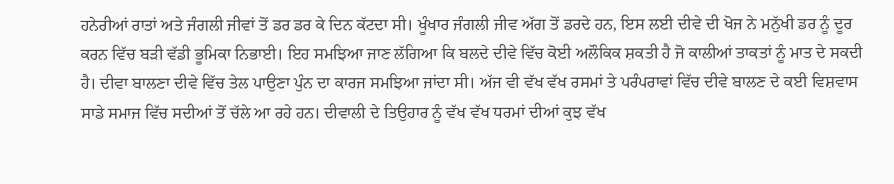ਹਨੇਰੀਆਂ ਰਾਤਾਂ ਅਤੇ ਜੰਗਲੀ ਜੀਵਾਂ ਤੋਂ ਡਰ ਡਰ ਕੇ ਦਿਨ ਕੱਟਦਾ ਸੀ। ਖੂੰਖਾਰ ਜੰਗਲੀ ਜੀਵ ਅੱਗ ਤੋਂ ਡਰਦੇ ਹਨ, ਇਸ ਲਈ ਦੀਵੇ ਦੀ ਖੋਜ ਨੇ ਮਨੁੱਖੀ ਡਰ ਨੂੰ ਦੂਰ ਕਰਨ ਵਿੱਚ ਬੜੀ ਵੱਡੀ ਭੂਮਿਕਾ ਨਿਭਾਈ। ਇਹ ਸਮਝਿਆ ਜਾਣ ਲੱਗਿਆ ਕਿ ਬਲਦੇ ਦੀਵੇ ਵਿੱਚ ਕੋਈ ਅਲੌਕਿਕ ਸ਼ਕਤੀ ਹੈ ਜੋ ਕਾਲੀਆਂ ਤਾਕਤਾਂ ਨੂੰ ਮਾਤ ਦੇ ਸਕਦੀ ਹੈ। ਦੀਵਾ ਬਾਲਣਾ ਦੀਵੇ ਵਿੱਚ ਤੇਲ ਪਾਉਣਾ ਪੁੰਨ ਦਾ ਕਾਰਜ ਸਮਝਿਆ ਜਾਂਦਾ ਸੀ। ਅੱਜ ਵੀ ਵੱਖ ਵੱਖ ਰਸਮਾਂ ਤੇ ਪਰੰਪਰਾਵਾਂ ਵਿੱਚ ਦੀਵੇ ਬਾਲਣ ਦੇ ਕਈ ਵਿਸ਼ਵਾਸ ਸਾਡੇ ਸਮਾਜ ਵਿੱਚ ਸਦੀਆਂ ਤੋਂ ਚੱਲੇ ਆ ਰਹੇ ਹਨ। ਦੀਵਾਲੀ ਦੇ ਤਿਉਹਾਰ ਨੂੰ ਵੱਖ ਵੱਖ ਧਰਮਾਂ ਦੀਆਂ ਕੁਝ ਵੱਖ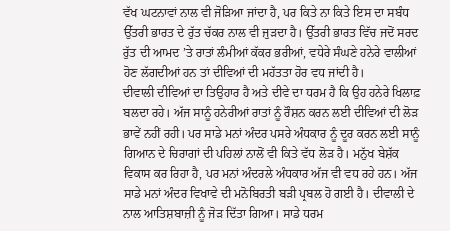ਵੱਖ ਘਟਨਾਵਾਂ ਨਾਲ ਵੀ ਜੋੜਿਆ ਜਾਂਦਾ ਹੈ, ਪਰ ਕਿਤੇ ਨਾ ਕਿਤੇ ਇਸ ਦਾ ਸਬੰਧ ਉੱਤਰੀ ਭਾਰਤ ਦੇ ਰੁੱਤ ਚੱਕਰ ਨਾਲ ਵੀ ਜੁੜਦਾ ਹੈ। ਉੱਤਰੀ ਭਾਰਤ ਵਿੱਚ ਜਦੋਂ ਸਰਦ ਰੁੱਤ ਦੀ ਆਮਦ ’ਤੇ ਰਾਤਾਂ ਲੰਮੀਆਂ ਕੱਕਰ ਭਰੀਆਂ, ਵਧੇਰੇ ਸੰਘਣੇ ਹਨੇਰੇ ਵਾਲੀਆਂ ਹੋਣ ਲੱਗਦੀਆਂ ਹਨ ਤਾਂ ਦੀਵਿਆਂ ਦੀ ਮਹੱਤਤਾ ਹੋਰ ਵਧ ਜਾਂਦੀ ਹੈ।
ਦੀਵਾਲੀ ਦੀਵਿਆਂ ਦਾ ਤਿਉਹਾਰ ਹੈ ਅਤੇ ਦੀਵੇ ਦਾ ਧਰਮ ਹੈ ਕਿ ਉਹ ਹਨੇਰੇ ਖਿਲਾਫ਼ ਬਲਦਾ ਰਹੇ। ਅੱਜ ਸਾਨੂੰ ਹਨੇਰੀਆਂ ਰਾਤਾਂ ਨੂੰ ਰੌਸ਼ਨ ਕਰਨ ਲਈ ਦੀਵਿਆਂ ਦੀ ਲੋੜ ਭਾਵੇਂ ਨਹੀਂ ਰਹੀ। ਪਰ ਸਾਡੇ ਮਨਾਂ ਅੰਦਰ ਪਸਰੇ ਅੰਧਕਾਰ ਨੂੰ ਦੂਰ ਕਰਨ ਲਈ ਸਾਨੂੰ ਗਿਆਨ ਦੇ ਚਿਰਾਗਾਂ ਦੀ ਪਹਿਲਾਂ ਨਾਲੋਂ ਵੀ ਕਿਤੇ ਵੱਧ ਲੋੜ ਹੈ। ਮਨੁੱਖ ਬੇਸ਼ੱਕ ਵਿਕਾਸ ਕਰ ਰਿਹਾ ਹੈ, ਪਰ ਮਨਾਂ ਅੰਦਰਲੇ ਅੰਧਕਾਰ ਅੱਜ ਵੀ ਵਧ ਰਹੇ ਹਨ। ਅੱਜ ਸਾਡੇ ਮਨਾਂ ਅੰਦਰ ਵਿਖਾਵੇ ਦੀ ਮਨੋਬਿਰਤੀ ਬੜੀ ਪ੍ਰਬਲ ਹੋ ਗਈ ਹੈ। ਦੀਵਾਲੀ ਦੇ ਨਾਲ ਆਤਿਸ਼ਬਾਜ਼ੀ ਨੂੰ ਜੋੜ ਦਿੱਤਾ ਗਿਆ। ਸਾਡੇ ਧਰਮ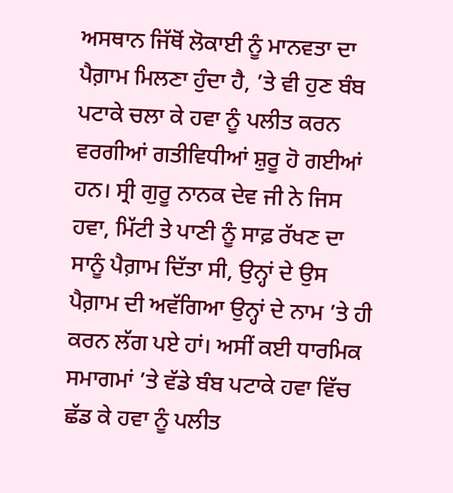ਅਸਥਾਨ ਜਿੱਥੋਂ ਲੋਕਾਈ ਨੂੰ ਮਾਨਵਤਾ ਦਾ ਪੈਗ਼ਾਮ ਮਿਲਣਾ ਹੁੰਦਾ ਹੈ, ’ਤੇ ਵੀ ਹੁਣ ਬੰਬ ਪਟਾਕੇ ਚਲਾ ਕੇ ਹਵਾ ਨੂੰ ਪਲੀਤ ਕਰਨ ਵਰਗੀਆਂ ਗਤੀਵਿਧੀਆਂ ਸ਼ੁਰੂ ਹੋ ਗਈਆਂ ਹਨ। ਸ੍ਰੀ ਗੁਰੂ ਨਾਨਕ ਦੇਵ ਜੀ ਨੇ ਜਿਸ ਹਵਾ, ਮਿੱਟੀ ਤੇ ਪਾਣੀ ਨੂੰ ਸਾਫ਼ ਰੱਖਣ ਦਾ ਸਾਨੂੰ ਪੈਗ਼ਾਮ ਦਿੱਤਾ ਸੀ, ਉਨ੍ਹਾਂ ਦੇ ਉਸ ਪੈਗ਼ਾਮ ਦੀ ਅਵੱਗਿਆ ਉਨ੍ਹਾਂ ਦੇ ਨਾਮ ’ਤੇ ਹੀ ਕਰਨ ਲੱਗ ਪਏ ਹਾਂ। ਅਸੀਂ ਕਈ ਧਾਰਮਿਕ ਸਮਾਗਮਾਂ ’ਤੇ ਵੱਡੇ ਬੰਬ ਪਟਾਕੇ ਹਵਾ ਵਿੱਚ ਛੱਡ ਕੇ ਹਵਾ ਨੂੰ ਪਲੀਤ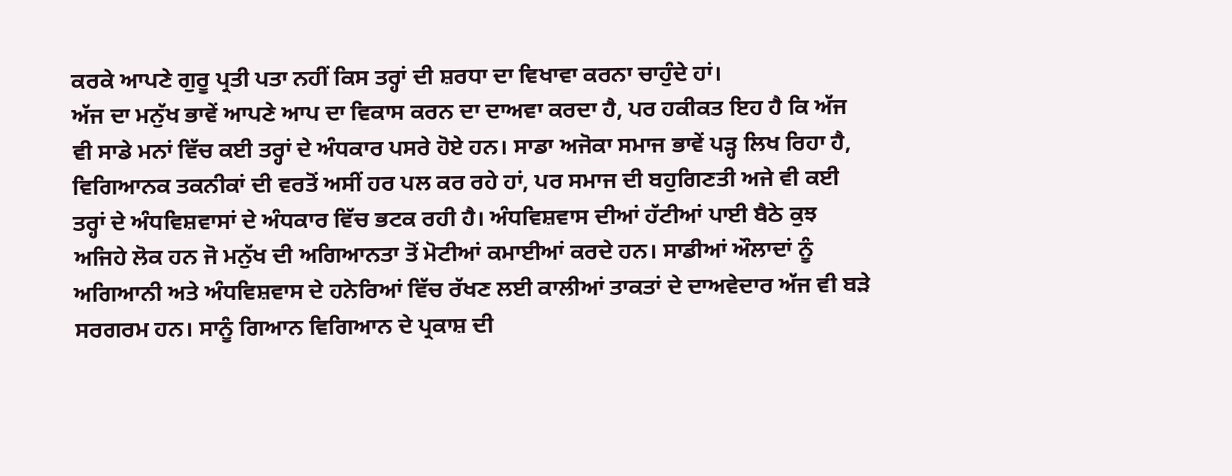ਕਰਕੇ ਆਪਣੇ ਗੁਰੂ ਪ੍ਰਤੀ ਪਤਾ ਨਹੀਂ ਕਿਸ ਤਰ੍ਹਾਂ ਦੀ ਸ਼ਰਧਾ ਦਾ ਵਿਖਾਵਾ ਕਰਨਾ ਚਾਹੁੰਦੇ ਹਾਂ।
ਅੱਜ ਦਾ ਮਨੁੱਖ ਭਾਵੇਂ ਆਪਣੇ ਆਪ ਦਾ ਵਿਕਾਸ ਕਰਨ ਦਾ ਦਾਅਵਾ ਕਰਦਾ ਹੈ, ਪਰ ਹਕੀਕਤ ਇਹ ਹੈ ਕਿ ਅੱਜ ਵੀ ਸਾਡੇ ਮਨਾਂ ਵਿੱਚ ਕਈ ਤਰ੍ਹਾਂ ਦੇ ਅੰਧਕਾਰ ਪਸਰੇ ਹੋਏ ਹਨ। ਸਾਡਾ ਅਜੋਕਾ ਸਮਾਜ ਭਾਵੇਂ ਪੜ੍ਹ ਲਿਖ ਰਿਹਾ ਹੈ, ਵਿਗਿਆਨਕ ਤਕਨੀਕਾਂ ਦੀ ਵਰਤੋਂ ਅਸੀਂ ਹਰ ਪਲ ਕਰ ਰਹੇ ਹਾਂ, ਪਰ ਸਮਾਜ ਦੀ ਬਹੁਗਿਣਤੀ ਅਜੇ ਵੀ ਕਈ ਤਰ੍ਹਾਂ ਦੇ ਅੰਧਵਿਸ਼ਵਾਸਾਂ ਦੇ ਅੰਧਕਾਰ ਵਿੱਚ ਭਟਕ ਰਹੀ ਹੈ। ਅੰਧਵਿਸ਼ਵਾਸ ਦੀਆਂ ਹੱਟੀਆਂ ਪਾਈ ਬੈਠੇ ਕੁਝ ਅਜਿਹੇ ਲੋਕ ਹਨ ਜੋ ਮਨੁੱਖ ਦੀ ਅਗਿਆਨਤਾ ਤੋਂ ਮੋਟੀਆਂ ਕਮਾਈਆਂ ਕਰਦੇ ਹਨ। ਸਾਡੀਆਂ ਔਲਾਦਾਂ ਨੂੰ ਅਗਿਆਨੀ ਅਤੇ ਅੰਧਵਿਸ਼ਵਾਸ ਦੇ ਹਨੇਰਿਆਂ ਵਿੱਚ ਰੱਖਣ ਲਈ ਕਾਲੀਆਂ ਤਾਕਤਾਂ ਦੇ ਦਾਅਵੇਦਾਰ ਅੱਜ ਵੀ ਬੜੇ ਸਰਗਰਮ ਹਨ। ਸਾਨੂੰ ਗਿਆਨ ਵਿਗਿਆਨ ਦੇ ਪ੍ਰਕਾਸ਼ ਦੀ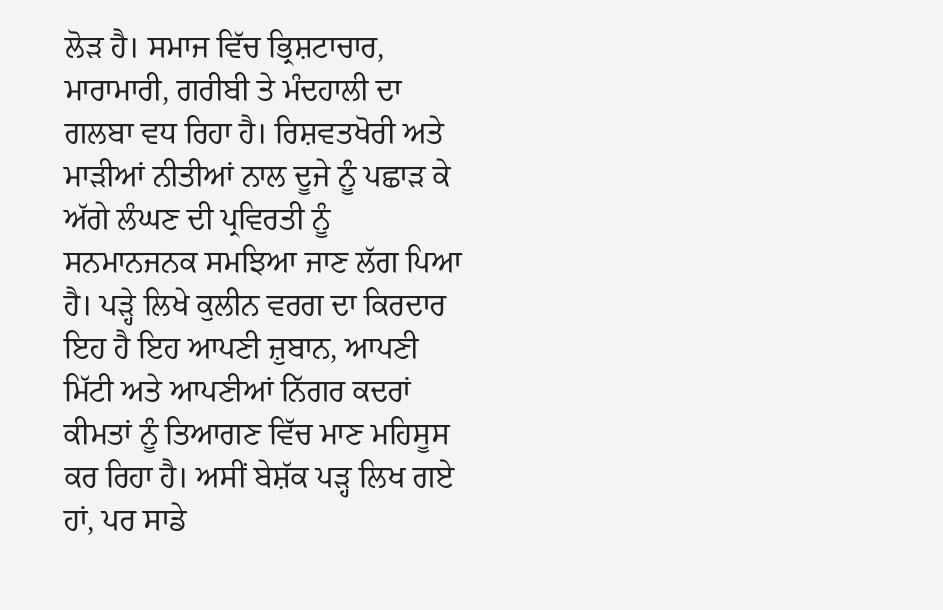ਲੋੜ ਹੈ। ਸਮਾਜ ਵਿੱਚ ਭ੍ਰਿਸ਼ਟਾਚਾਰ, ਮਾਰਾਮਾਰੀ, ਗਰੀਬੀ ਤੇ ਮੰਦਹਾਲੀ ਦਾ ਗਲਬਾ ਵਧ ਰਿਹਾ ਹੈ। ਰਿਸ਼ਵਤਖੋਰੀ ਅਤੇ ਮਾੜੀਆਂ ਨੀਤੀਆਂ ਨਾਲ ਦੂਜੇ ਨੂੰ ਪਛਾੜ ਕੇ ਅੱਗੇ ਲੰਘਣ ਦੀ ਪ੍ਰਵਿਰਤੀ ਨੂੰ ਸਨਮਾਨਜਨਕ ਸਮਝਿਆ ਜਾਣ ਲੱਗ ਪਿਆ ਹੈ। ਪੜ੍ਹੇ ਲਿਖੇ ਕੁਲੀਨ ਵਰਗ ਦਾ ਕਿਰਦਾਰ ਇਹ ਹੈ ਇਹ ਆਪਣੀ ਜ਼ੁਬਾਨ, ਆਪਣੀ ਮਿੱਟੀ ਅਤੇ ਆਪਣੀਆਂ ਨਿੱਗਰ ਕਦਰਾਂ ਕੀਮਤਾਂ ਨੂੰ ਤਿਆਗਣ ਵਿੱਚ ਮਾਣ ਮਹਿਸੂਸ ਕਰ ਰਿਹਾ ਹੈ। ਅਸੀਂ ਬੇਸ਼ੱਕ ਪੜ੍ਹ ਲਿਖ ਗਏ ਹਾਂ, ਪਰ ਸਾਡੇ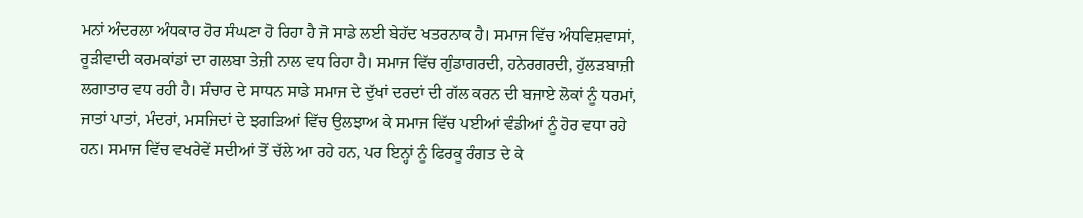ਮਨਾਂ ਅੰਦਰਲਾ ਅੰਧਕਾਰ ਹੋਰ ਸੰਘਣਾ ਹੋ ਰਿਹਾ ਹੈ ਜੋ ਸਾਡੇ ਲਈ ਬੇਹੱਦ ਖਤਰਨਾਕ ਹੈ। ਸਮਾਜ ਵਿੱਚ ਅੰਧਵਿਸ਼ਵਾਸਾਂ, ਰੂੜੀਵਾਦੀ ਕਰਮਕਾਂਡਾਂ ਦਾ ਗਲਬਾ ਤੇਜ਼ੀ ਨਾਲ ਵਧ ਰਿਹਾ ਹੈ। ਸਮਾਜ ਵਿੱਚ ਗੁੰਡਾਗਰਦੀ, ਹਨੇਰਗਰਦੀ, ਹੁੱਲੜਬਾਜ਼ੀ ਲਗਾਤਾਰ ਵਧ ਰਹੀ ਹੈ। ਸੰਚਾਰ ਦੇ ਸਾਧਨ ਸਾਡੇ ਸਮਾਜ ਦੇ ਦੁੱਖਾਂ ਦਰਦਾਂ ਦੀ ਗੱਲ ਕਰਨ ਦੀ ਬਜਾਏ ਲੋਕਾਂ ਨੂੰ ਧਰਮਾਂ, ਜਾਤਾਂ ਪਾਤਾਂ, ਮੰਦਰਾਂ, ਮਸਜਿਦਾਂ ਦੇ ਝਗੜਿਆਂ ਵਿੱਚ ਉਲਝਾਅ ਕੇ ਸਮਾਜ ਵਿੱਚ ਪਈਆਂ ਵੰਡੀਆਂ ਨੂੰ ਹੋਰ ਵਧਾ ਰਹੇ ਹਨ। ਸਮਾਜ ਵਿੱਚ ਵਖਰੇਵੇਂ ਸਦੀਆਂ ਤੋਂ ਚੱਲੇ ਆ ਰਹੇ ਹਨ, ਪਰ ਇਨ੍ਹਾਂ ਨੂੰ ਫਿਰਕੂ ਰੰਗਤ ਦੇ ਕੇ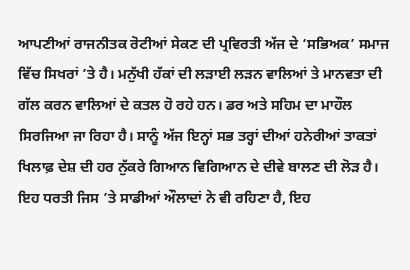ਆਪਣੀਆਂ ਰਾਜਨੀਤਕ ਰੋਟੀਆਂ ਸੇਕਣ ਦੀ ਪ੍ਰਵਿਰਤੀ ਅੱਜ ਦੇ ‘ਸਭਿਅਕ’ ਸਮਾਜ ਵਿੱਚ ਸਿਖਰਾਂ ’ਤੇ ਹੈ। ਮਨੁੱਖੀ ਹੱਕਾਂ ਦੀ ਲੜਾਈ ਲੜਨ ਵਾਲਿਆਂ ਤੇ ਮਾਨਵਤਾ ਦੀ ਗੱਲ ਕਰਨ ਵਾਲਿਆਂ ਦੇ ਕਤਲ ਹੋ ਰਹੇ ਹਨ। ਡਰ ਅਤੇ ਸਹਿਮ ਦਾ ਮਾਹੌਲ ਸਿਰਜਿਆ ਜਾ ਰਿਹਾ ਹੈ। ਸਾਨੂੰ ਅੱਜ ਇਨ੍ਹਾਂ ਸਭ ਤਰ੍ਹਾਂ ਦੀਆਂ ਹਨੇਰੀਆਂ ਤਾਕਤਾਂ ਖਿਲਾਫ਼ ਦੇਸ਼ ਦੀ ਹਰ ਨੁੱਕਰੇ ਗਿਆਨ ਵਿਗਿਆਨ ਦੇ ਦੀਵੇ ਬਾਲਣ ਦੀ ਲੋੜ ਹੈ। ਇਹ ਧਰਤੀ ਜਿਸ ’ਤੇ ਸਾਡੀਆਂ ਔਲਾਦਾਂ ਨੇ ਵੀ ਰਹਿਣਾ ਹੈ, ਇਹ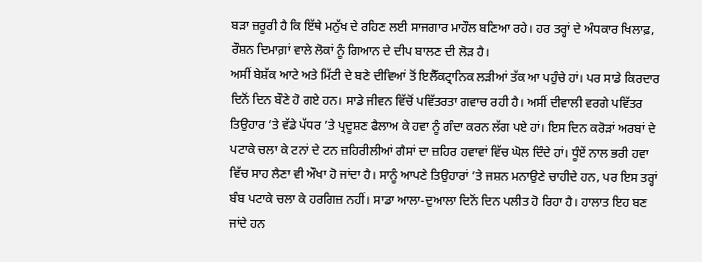ਬੜਾ ਜ਼ਰੂਰੀ ਹੈ ਕਿ ਇੱਥੇ ਮਨੁੱਖ ਦੇ ਰਹਿਣ ਲਈ ਸਾਜਗਾਰ ਮਾਹੌਲ ਬਣਿਆ ਰਹੇ। ਹਰ ਤਰ੍ਹਾਂ ਦੇ ਅੰਧਕਾਰ ਖਿਲਾਫ਼, ਰੌਸ਼ਨ ਦਿਮਾਗ਼ਾਂ ਵਾਲੇ ਲੋਕਾਂ ਨੂੰ ਗਿਆਨ ਦੇ ਦੀਪ ਬਾਲਣ ਦੀ ਲੋੜ ਹੈ।
ਅਸੀਂ ਬੇਸ਼ੱਕ ਆਟੇ ਅਤੇ ਮਿੱਟੀ ਦੇ ਬਣੇ ਦੀਵਿਆਂ ਤੋਂ ਇਲੈੱਕਟ੍ਰਾਨਿਕ ਲੜੀਆਂ ਤੱਕ ਆ ਪਹੁੰਚੇ ਹਾਂ। ਪਰ ਸਾਡੇ ਕਿਰਦਾਰ ਦਿਨੋਂ ਦਿਨ ਬੌਣੇ ਹੋ ਗਏ ਹਨ। ਸਾਡੇ ਜੀਵਨ ਵਿੱਚੋਂ ਪਵਿੱਤਰਤਾ ਗਵਾਚ ਰਹੀ ਹੈ। ਅਸੀਂ ਦੀਵਾਲੀ ਵਰਗੇ ਪਵਿੱਤਰ ਤਿਉਹਾਰ ’ਤੇ ਵੱਡੇ ਪੱਧਰ ’ਤੇ ਪ੍ਰਦੂਸ਼ਣ ਫੈਲਾਅ ਕੇ ਹਵਾ ਨੂੰ ਗੰਦਾ ਕਰਨ ਲੱਗ ਪਏ ਹਾਂ। ਇਸ ਦਿਨ ਕਰੋੜਾਂ ਅਰਬਾਂ ਦੇ ਪਟਾਕੇ ਚਲਾ ਕੇ ਟਨਾਂ ਦੇ ਟਨ ਜ਼ਹਿਰੀਲੀਆਂ ਗੈਸਾਂ ਦਾ ਜ਼ਹਿਰ ਹਵਾਵਾਂ ਵਿੱਚ ਘੋਲ ਦਿੰਦੇ ਹਾਂ। ਧੂੰਏਂ ਨਾਲ ਭਰੀ ਹਵਾ ਵਿੱਚ ਸਾਹ ਲੈਣਾ ਵੀ ਔਖਾ ਹੋ ਜਾਂਦਾ ਹੈ। ਸਾਨੂੰ ਆਪਣੇ ਤਿਉਹਾਰਾਂ ’ਤੇ ਜਸ਼ਨ ਮਨਾਉਣੇ ਚਾਹੀਦੇ ਹਨ, ਪਰ ਇਸ ਤਰ੍ਹਾਂ ਬੰਬ ਪਟਾਕੇ ਚਲਾ ਕੇ ਹਰਗਿਜ਼ ਨਹੀਂ। ਸਾਡਾ ਆਲਾ-ਦੁਆਲਾ ਦਿਨੋਂ ਦਿਨ ਪਲੀਤ ਹੋ ਰਿਹਾ ਹੈ। ਹਾਲਾਤ ਇਹ ਬਣ ਜਾਂਦੇ ਹਨ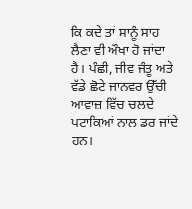ਕਿ ਕਦੇ ਤਾਂ ਸਾਨੂੰ ਸਾਹ ਲੈਣਾ ਵੀ ਔਖਾ ਹੋ ਜਾਂਦਾ ਹੈ। ਪੰਛੀ, ਜੀਵ ਜੰਤੂ ਅਤੇ ਵੱਡੇ ਛੋਟੇ ਜਾਨਵਰ ਉੱਚੀ ਆਵਾਜ਼ ਵਿੱਚ ਚਲਦੇ ਪਟਾਕਿਆਂ ਨਾਲ ਡਰ ਜਾਂਦੇ ਹਨ।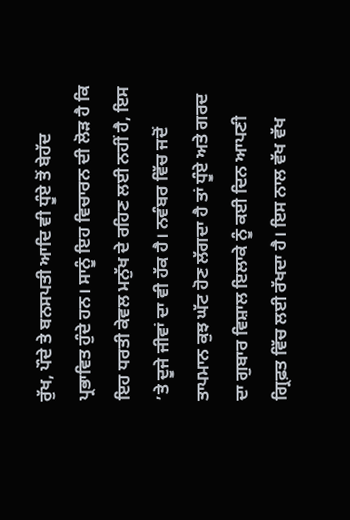ਰੁੱਖ, ਪੌਦੇ ਤੇ ਬਨਸਪਤੀ ਆਦਿ ਵੀ ਧੂੰਏ ਤੋਂ ਬੇਹੱਦ ਪ੍ਰਭਾਵਿਤ ਹੁੰਦੇ ਹਨ। ਸਾਨੂੰ ਇਹ ਵਿਚਾਰਨ ਦੀ ਲੋੜ ਹੈ ਕਿ ਇਹ ਧਰਤੀ ਕੇਵਲ ਮਨੁੱਖ ਦੇ ਰਹਿਣ ਲਈ ਨਹੀਂ ਹੈ, ਇਸ ’ਤੇ ਦੂਜੇ ਜੀਵਾਂ ਦਾ ਵੀ ਹੱਕ ਹੈ। ਨਵੰਬਰ ਵਿੱਚ ਜਦੋਂ ਤਾਪਮਾਨ ਕੁਝ ਘੱਟ ਹੋਣ ਲੱਗਦਾ ਹੈ ਤਾਂ ਧੂੰਏ ਅਤੇ ਗਰਦ ਦਾ ਗੁਬਾਰ ਵਿਸ਼ਾਲ ਇਲਾਕੇ ਨੂੰ ਕਈ ਦਿਨ ਆਪਣੀ ਗ੍ਰਿਫ਼ਤ ਵਿੱਚ ਲਈ ਰੱਖਦਾ ਹੈ। ਇਸ ਨਾਲ ਵੱਖ ਵੱਖ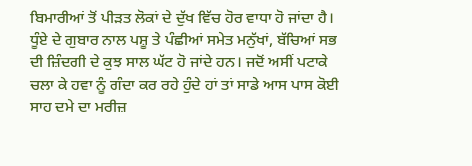ਬਿਮਾਰੀਆਂ ਤੋਂ ਪੀੜਤ ਲੋਕਾਂ ਦੇ ਦੁੱਖ ਵਿੱਚ ਹੋਰ ਵਾਧਾ ਹੋ ਜਾਂਦਾ ਹੈ। ਧੂੰਏ ਦੇ ਗੁਬਾਰ ਨਾਲ ਪਸ਼ੂ ਤੇ ਪੰਛੀਆਂ ਸਮੇਤ ਮਨੁੱਖਾਂ, ਬੱਚਿਆਂ ਸਭ ਦੀ ਜ਼ਿੰਦਗੀ ਦੇ ਕੁਝ ਸਾਲ ਘੱਟ ਹੋ ਜਾਂਦੇ ਹਨ। ਜਦੋਂ ਅਸੀਂ ਪਟਾਕੇ ਚਲਾ ਕੇ ਹਵਾ ਨੂੰ ਗੰਦਾ ਕਰ ਰਹੇ ਹੁੰਦੇ ਹਾਂ ਤਾਂ ਸਾਡੇ ਆਸ ਪਾਸ ਕੋਈ ਸਾਹ ਦਮੇ ਦਾ ਮਰੀਜ਼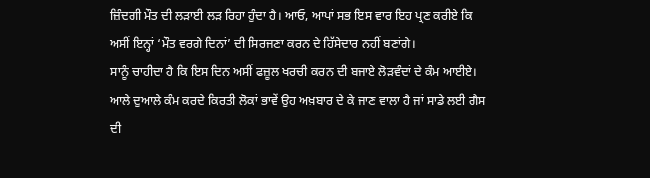ਜ਼ਿੰਦਗੀ ਮੌਤ ਦੀ ਲੜਾਈ ਲੜ ਰਿਹਾ ਹੁੰਦਾ ਹੈ। ਆਓ, ਆਪਾਂ ਸਭ ਇਸ ਵਾਰ ਇਹ ਪ੍ਰਣ ਕਰੀਏ ਕਿ ਅਸੀਂ ਇਨ੍ਹਾਂ ‘ਮੌਤ ਵਰਗੇ ਦਿਨਾਂ’ ਦੀ ਸਿਰਜਣਾ ਕਰਨ ਦੇ ਹਿੱਸੇਦਾਰ ਨਹੀਂ ਬਣਾਂਗੇ।
ਸਾਨੂੰ ਚਾਹੀਦਾ ਹੈ ਕਿ ਇਸ ਦਿਨ ਅਸੀਂ ਫਜ਼ੂਲ ਖਰਚੀ ਕਰਨ ਦੀ ਬਜਾਏ ਲੋੜਵੰਦਾਂ ਦੇ ਕੰਮ ਆਈਏ। ਆਲੇ ਦੁਆਲੇ ਕੰਮ ਕਰਦੇ ਕਿਰਤੀ ਲੋਕਾਂ ਭਾਵੇਂ ਉਹ ਅਖ਼ਬਾਰ ਦੇ ਕੇ ਜਾਣ ਵਾਲਾ ਹੈ ਜਾਂ ਸਾਡੇ ਲਈ ਗੈਸ ਦੀ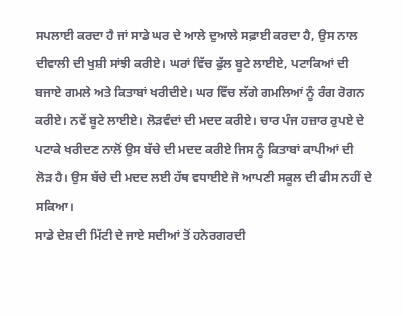ਸਪਲਾਈ ਕਰਦਾ ਹੈ ਜਾਂ ਸਾਡੇ ਘਰ ਦੇ ਆਲੇ ਦੁਆਲੇ ਸਫ਼ਾਈ ਕਰਦਾ ਹੈ, ਉਸ ਨਾਲ ਦੀਵਾਲੀ ਦੀ ਖੁਸ਼ੀ ਸਾਂਝੀ ਕਰੀਏ। ਘਰਾਂ ਵਿੱਚ ਫੁੱਲ ਬੂਟੇ ਲਾਈਏ, ਪਟਾਕਿਆਂ ਦੀ ਬਜਾਏ ਗਮਲੇ ਅਤੇ ਕਿਤਾਬਾਂ ਖਰੀਦੀਏ। ਘਰ ਵਿੱਚ ਲੱਗੇ ਗਮਲਿਆਂ ਨੂੰ ਰੰਗ ਰੋਗਨ ਕਰੀਏ। ਨਵੇਂ ਬੂਟੇ ਲਾਈਏ। ਲੋੜਵੰਦਾਂ ਦੀ ਮਦਦ ਕਰੀਏ। ਚਾਰ ਪੰਜ ਹਜ਼ਾਰ ਰੁਪਏ ਦੇ ਪਟਾਕੇ ਖਰੀਦਣ ਨਾਲੋਂ ਉਸ ਬੱਚੇ ਦੀ ਮਦਦ ਕਰੀਏ ਜਿਸ ਨੂੰ ਕਿਤਾਬਾਂ ਕਾਪੀਆਂ ਦੀ ਲੋੜ ਹੈ। ਉਸ ਬੱਚੇ ਦੀ ਮਦਦ ਲਈ ਹੱਥ ਵਧਾਈਏ ਜੋ ਆਪਣੀ ਸਕੂਲ ਦੀ ਫੀਸ ਨਹੀਂ ਦੇ ਸਕਿਆ।
ਸਾਡੇ ਦੇਸ਼ ਦੀ ਮਿੱਟੀ ਦੇ ਜਾਏ ਸਦੀਆਂ ਤੋਂ ਹਨੇਰਗਰਦੀ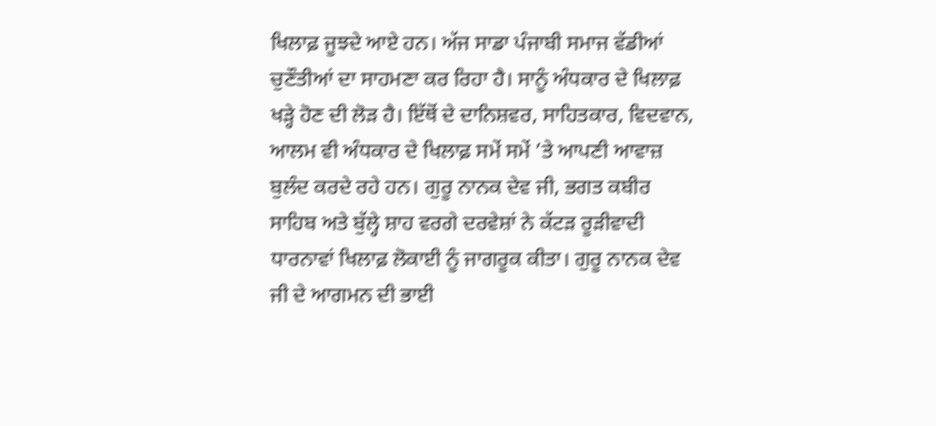ਖਿਲਾਫ਼ ਜੂਝਦੇ ਆਏ ਹਨ। ਅੱਜ ਸਾਡਾ ਪੰਜਾਬੀ ਸਮਾਜ ਵੱਡੀਆਂ ਚੁਣੌਤੀਆਂ ਦਾ ਸਾਹਮਣਾ ਕਰ ਰਿਹਾ ਹੈ। ਸਾਨੂੰ ਅੰਧਕਾਰ ਦੇ ਖਿਲਾਫ਼ ਖੜ੍ਹੇ ਹੋਣ ਦੀ ਲੋੜ ਹੈ। ਇੱਥੋਂ ਦੇ ਦਾਨਿਸ਼ਵਰ, ਸਾਹਿਤਕਾਰ, ਵਿਦਵਾਨ, ਆਲਮ ਵੀ ਅੰਧਕਾਰ ਦੇ ਖਿਲਾਫ਼ ਸਮੇਂ ਸਮੇਂ ’ਤੇ ਆਪਣੀ ਆਵਾਜ਼ ਬੁਲੰਦ ਕਰਦੇ ਰਹੇ ਹਨ। ਗੁਰੂ ਨਾਨਕ ਦੇਵ ਜੀ, ਭਗਤ ਕਬੀਰ ਸਾਹਿਬ ਅਤੇ ਬੁੱਲ੍ਹੇ ਸ਼ਾਹ ਵਰਗੇ ਦਰਵੇਸ਼ਾਂ ਨੇ ਕੱਟੜ ਰੂੜੀਵਾਦੀ ਧਾਰਨਾਵਾਂ ਖਿਲਾਫ਼ ਲੋਕਾਈ ਨੂੰ ਜਾਗਰੂਕ ਕੀਤਾ। ਗੁਰੂ ਨਾਨਕ ਦੇਵ ਜੀ ਦੇ ਆਗਮਨ ਦੀ ਭਾਈ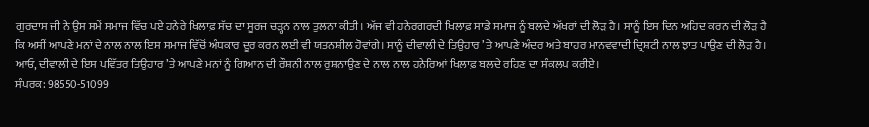ਗੁਰਦਾਸ ਜੀ ਨੇ ਉਸ ਸਮੇਂ ਸਮਾਜ ਵਿੱਚ ਪਏ ਹਨੇਰੇ ਖਿਲਾਫ਼ ਸੱਚ ਦਾ ਸੂਰਜ ਚੜ੍ਹਨ ਨਾਲ ਤੁਲਨਾ ਕੀਤੀ। ਅੱਜ ਵੀ ਹਨੇਰਗਰਦੀ ਖਿਲਾਫ਼ ਸਾਡੇ ਸਮਾਜ ਨੂੰ ਬਲਦੇ ਅੱਖਰਾਂ ਦੀ ਲੋੜ ਹੈ। ਸਾਨੂੰ ਇਸ ਦਿਨ ਅਹਿਦ ਕਰਨ ਦੀ ਲੋੜ ਹੈ ਕਿ ਅਸੀਂ ਆਪਣੇ ਮਨਾਂ ਦੇ ਨਾਲ ਨਾਲ ਇਸ ਸਮਾਜ ਵਿੱਚੋਂ ਅੰਧਕਾਰ ਦੂਰ ਕਰਨ ਲਈ ਵੀ ਯਤਨਸ਼ੀਲ ਹੋਵਾਂਗੇ। ਸਾਨੂੰ ਦੀਵਾਲੀ ਦੇ ਤਿਉਹਾਰ ’ਤੇ ਆਪਣੇ ਅੰਦਰ ਅਤੇ ਬਾਹਰ ਮਾਨਵਵਾਦੀ ਦ੍ਰਿਸ਼ਟੀ ਨਾਲ ਝਾਤ ਪਾਉਣ ਦੀ ਲੋੜ ਹੈ। ਆਓ, ਦੀਵਾਲੀ ਦੇ ਇਸ ਪਵਿੱਤਰ ਤਿਉਹਾਰ ’ਤੇ ਆਪਣੇ ਮਨਾਂ ਨੂੰ ਗਿਆਨ ਦੀ ਰੌਸ਼ਨੀ ਨਾਲ ਰੁਸ਼ਨਾਉਣ ਦੇ ਨਾਲ ਨਾਲ ਹਨੇਰਿਆਂ ਖਿਲਾਫ਼ ਬਲਦੇ ਰਹਿਣ ਦਾ ਸੰਕਲਪ ਕਰੀਏ।
ਸੰਪਰਕ: 98550-51099